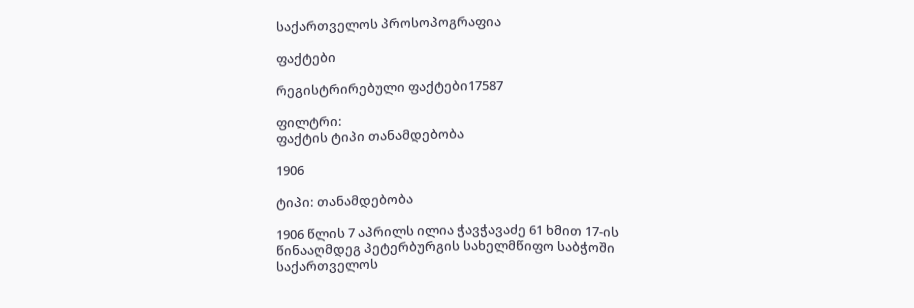საქართველოს პროსოპოგრაფია

ფაქტები

რეგისტრირებული ფაქტები17587

ფილტრი:
ფაქტის ტიპი თანამდებობა

1906

ტიპი: თანამდებობა

1906 წლის 7 აპრილს ილია ჭავჭავაძე 61 ხმით 17-ის წინააღმდეგ პეტერბურგის სახელმწიფო საბჭოში საქართველოს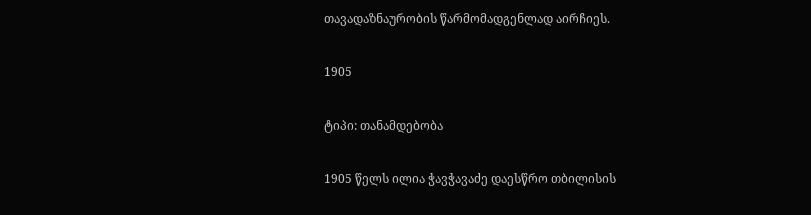თავადაზნაურობის წარმომადგენლად აირჩიეს.

1905

ტიპი: თანამდებობა

1905 წელს ილია ჭავჭავაძე დაესწრო თბილისის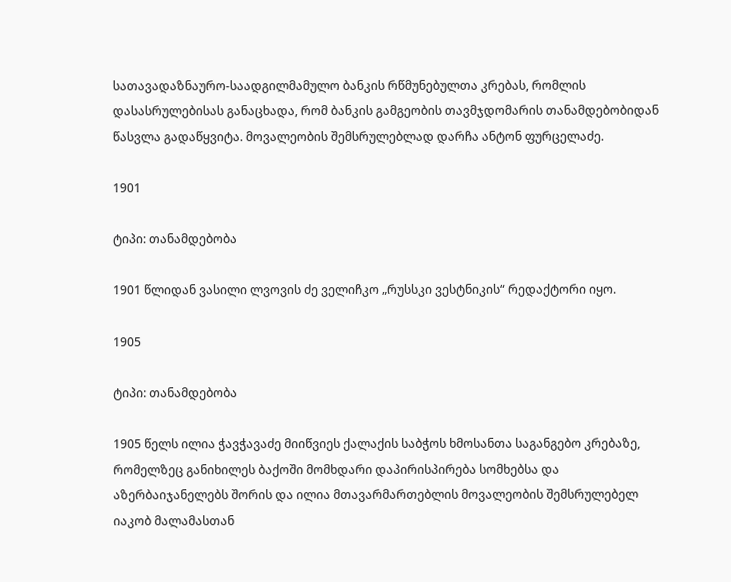სათავადაზნაურო-საადგილმამულო ბანკის რწმუნებულთა კრებას, რომლის დასასრულებისას განაცხადა, რომ ბანკის გამგეობის თავმჯდომარის თანამდებობიდან წასვლა გადაწყვიტა. მოვალეობის შემსრულებლად დარჩა ანტონ ფურცელაძე.

1901

ტიპი: თანამდებობა

1901 წლიდან ვასილი ლვოვის ძე ველიჩკო „რუსსკი ვესტნიკის“ რედაქტორი იყო.

1905

ტიპი: თანამდებობა

1905 წელს ილია ჭავჭავაძე მიიწვიეს ქალაქის საბჭოს ხმოსანთა საგანგებო კრებაზე, რომელზეც განიხილეს ბაქოში მომხდარი დაპირისპირება სომხებსა და აზერბაიჯანელებს შორის და ილია მთავარმართებლის მოვალეობის შემსრულებელ იაკობ მალამასთან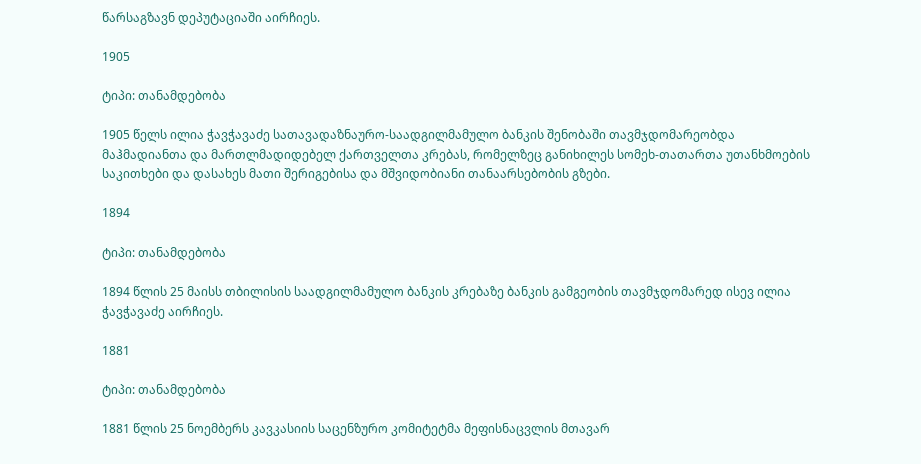წარსაგზავნ დეპუტაციაში აირჩიეს.

1905

ტიპი: თანამდებობა

1905 წელს ილია ჭავჭავაძე სათავადაზნაურო-საადგილმამულო ბანკის შენობაში თავმჯდომარეობდა მაჰმადიანთა და მართლმადიდებელ ქართველთა კრებას, რომელზეც განიხილეს სომეხ-თათართა უთანხმოების საკითხები და დასახეს მათი შერიგებისა და მშვიდობიანი თანაარსებობის გზები.

1894

ტიპი: თანამდებობა

1894 წლის 25 მაისს თბილისის საადგილმამულო ბანკის კრებაზე ბანკის გამგეობის თავმჯდომარედ ისევ ილია ჭავჭავაძე აირჩიეს.

1881

ტიპი: თანამდებობა

1881 წლის 25 ნოემბერს კავკასიის საცენზურო კომიტეტმა მეფისნაცვლის მთავარ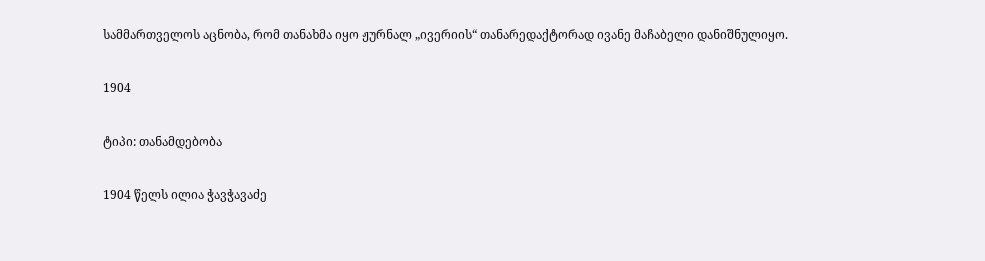სამმართველოს აცნობა, რომ თანახმა იყო ჟურნალ „ივერიის“ თანარედაქტორად ივანე მაჩაბელი დანიშნულიყო.

1904

ტიპი: თანამდებობა

1904 წელს ილია ჭავჭავაძე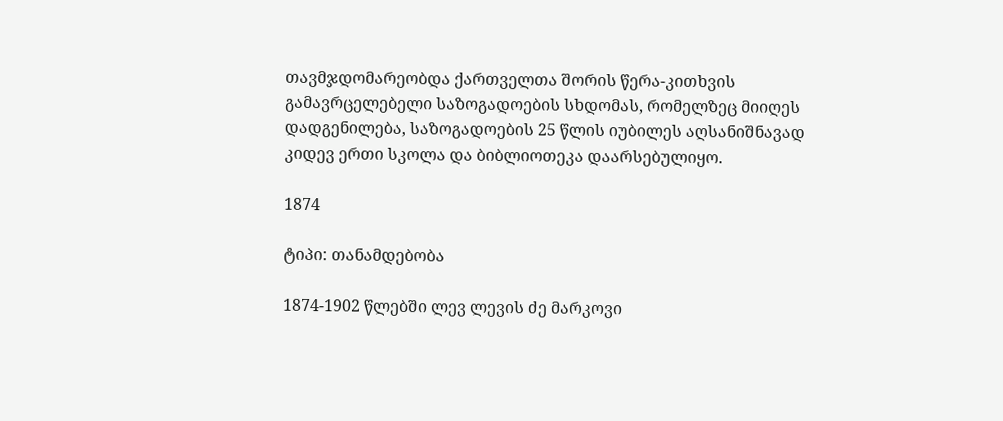თავმჯდომარეობდა ქართველთა შორის წერა-კითხვის გამავრცელებელი საზოგადოების სხდომას, რომელზეც მიიღეს დადგენილება, საზოგადოების 25 წლის იუბილეს აღსანიშნავად კიდევ ერთი სკოლა და ბიბლიოთეკა დაარსებულიყო.

1874

ტიპი: თანამდებობა

1874-1902 წლებში ლევ ლევის ძე მარკოვი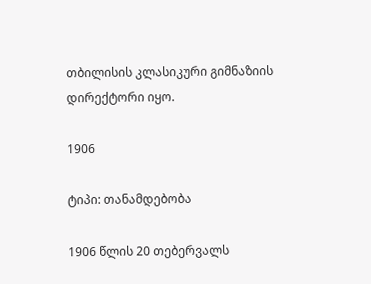თბილისის კლასიკური გიმნაზიის დირექტორი იყო.

1906

ტიპი: თანამდებობა

1906 წლის 20 თებერვალს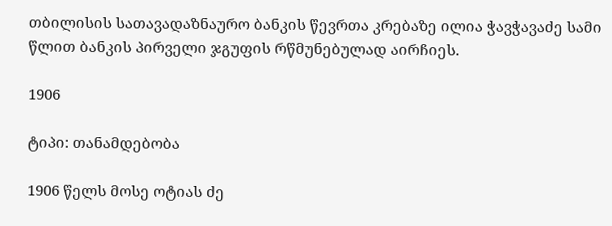თბილისის სათავადაზნაურო ბანკის წევრთა კრებაზე ილია ჭავჭავაძე სამი წლით ბანკის პირველი ჯგუფის რწმუნებულად აირჩიეს.

1906

ტიპი: თანამდებობა

1906 წელს მოსე ოტიას ძე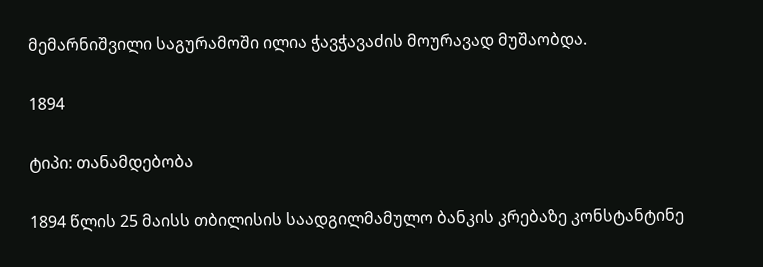მემარნიშვილი საგურამოში ილია ჭავჭავაძის მოურავად მუშაობდა.

1894

ტიპი: თანამდებობა

1894 წლის 25 მაისს თბილისის საადგილმამულო ბანკის კრებაზე კონსტანტინე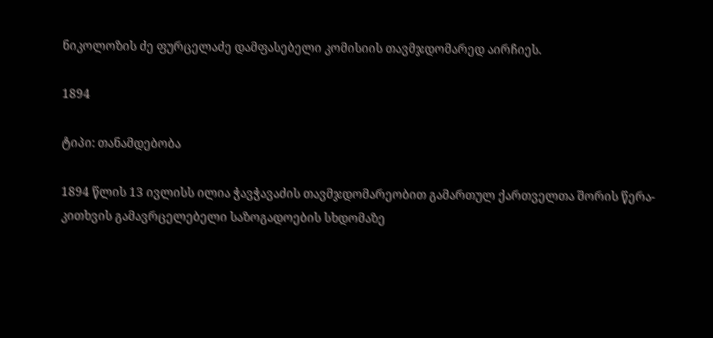ნიკოლოზის ძე ფურცელაძე დამფასებელი კომისიის თავმჯდომარედ აირჩიეს.

1894

ტიპი: თანამდებობა

1894 წლის 13 ივლისს ილია ჭავჭავაძის თავმჯდომარეობით გამართულ ქართველთა შორის წერა-კითხვის გამავრცელებელი საზოგადოების სხდომაზე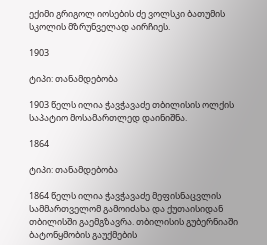ექიმი გრიგოლ იოსების ძე ვოლსკი ბათუმის სკოლის მზრუნველად აირჩიეს.

1903

ტიპი: თანამდებობა

1903 წელს ილია ჭავჭავაძე თბილისის ოლქის საპატიო მოსამართლედ დაინიშნა.

1864

ტიპი: თანამდებობა

1864 წელს ილია ჭავჭავაძე მეფისნაცვლის სამმართველომ გამოიძახა და ქუთაისიდან თბილისში გაემგზავრა. თბილისის გუბერნიაში ბატონყმობის გაუქმების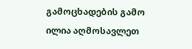გამოცხადების გამო ილია აღმოსავლეთ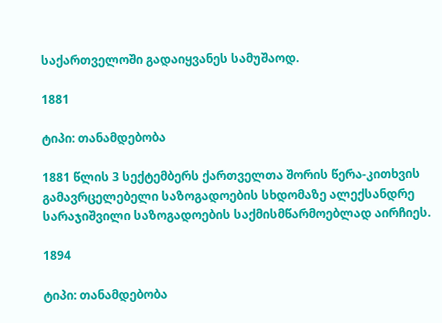საქართველოში გადაიყვანეს სამუშაოდ.

1881

ტიპი: თანამდებობა

1881 წლის 3 სექტემბერს ქართველთა შორის წერა-კითხვის გამავრცელებელი საზოგადოების სხდომაზე ალექსანდრე სარაჯიშვილი საზოგადოების საქმისმწარმოებლად აირჩიეს.

1894

ტიპი: თანამდებობა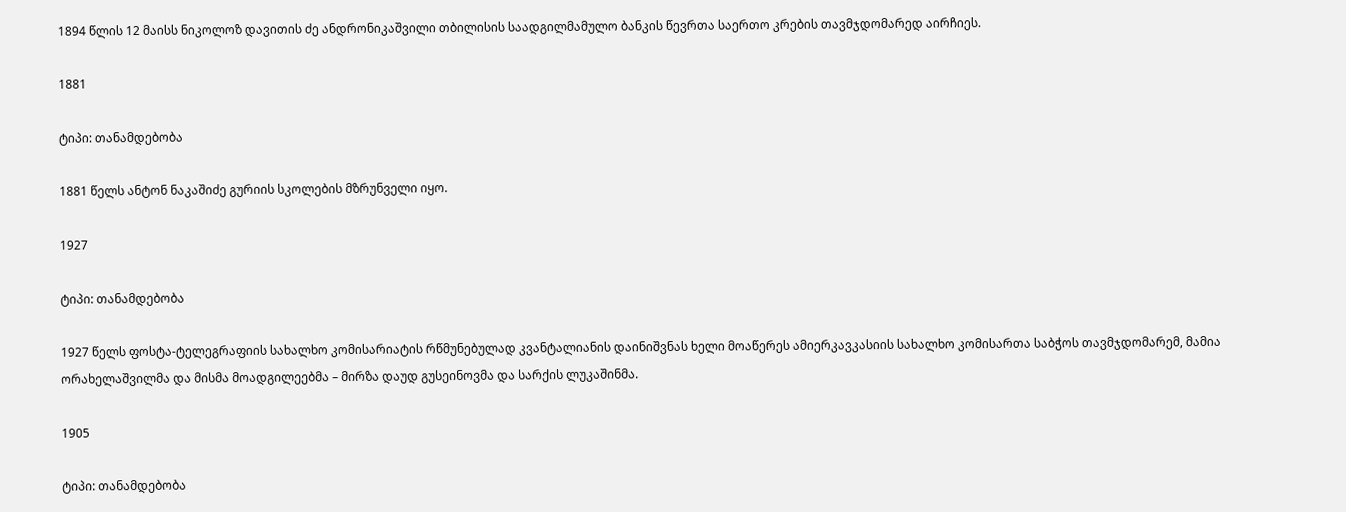1894 წლის 12 მაისს ნიკოლოზ დავითის ძე ანდრონიკაშვილი თბილისის საადგილმამულო ბანკის წევრთა საერთო კრების თავმჯდომარედ აირჩიეს.

1881

ტიპი: თანამდებობა

1881 წელს ანტონ ნაკაშიძე გურიის სკოლების მზრუნველი იყო.

1927

ტიპი: თანამდებობა

1927 წელს ფოსტა-ტელეგრაფიის სახალხო კომისარიატის რწმუნებულად კვანტალიანის დაინიშვნას ხელი მოაწერეს ამიერკავკასიის სახალხო კომისართა საბჭოს თავმჯდომარემ, მამია ორახელაშვილმა და მისმა მოადგილეებმა – მირზა დაუდ გუსეინოვმა და სარქის ლუკაშინმა.

1905

ტიპი: თანამდებობა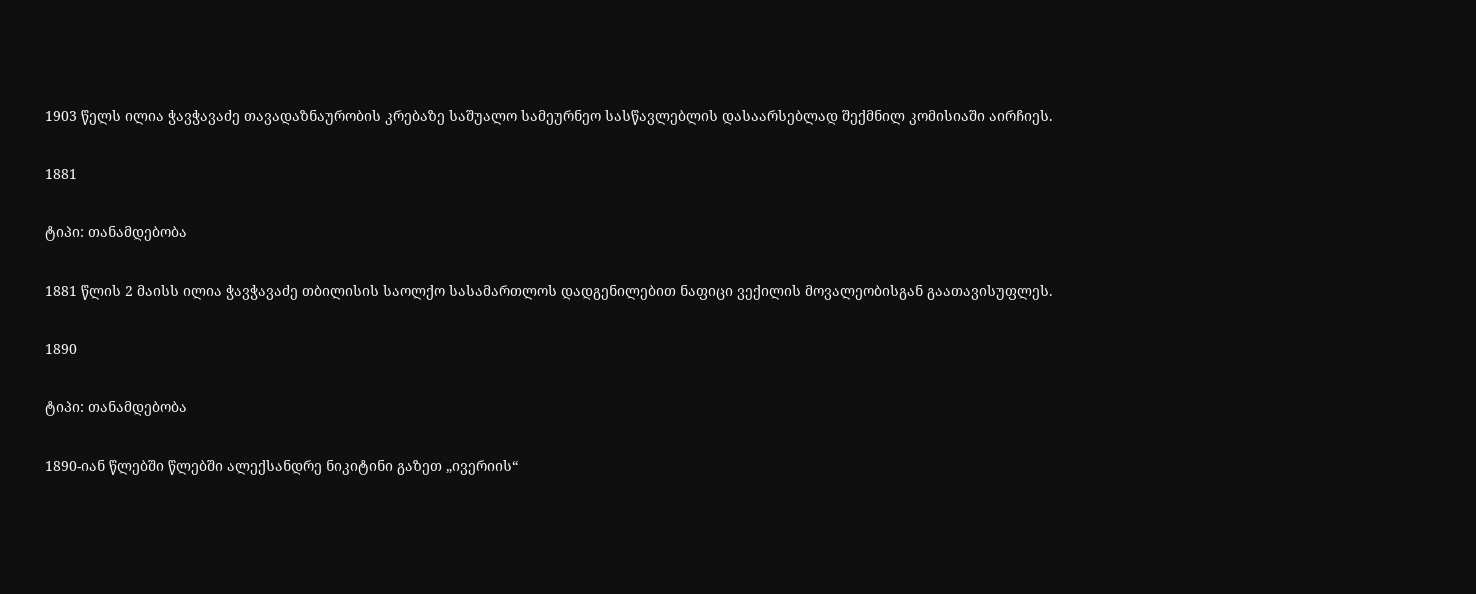1903 წელს ილია ჭავჭავაძე თავადაზნაურობის კრებაზე საშუალო სამეურნეო სასწავლებლის დასაარსებლად შექმნილ კომისიაში აირჩიეს.

1881

ტიპი: თანამდებობა

1881 წლის 2 მაისს ილია ჭავჭავაძე თბილისის საოლქო სასამართლოს დადგენილებით ნაფიცი ვექილის მოვალეობისგან გაათავისუფლეს.

1890

ტიპი: თანამდებობა

1890-იან წლებში წლებში ალექსანდრე ნიკიტინი გაზეთ „ივერიის“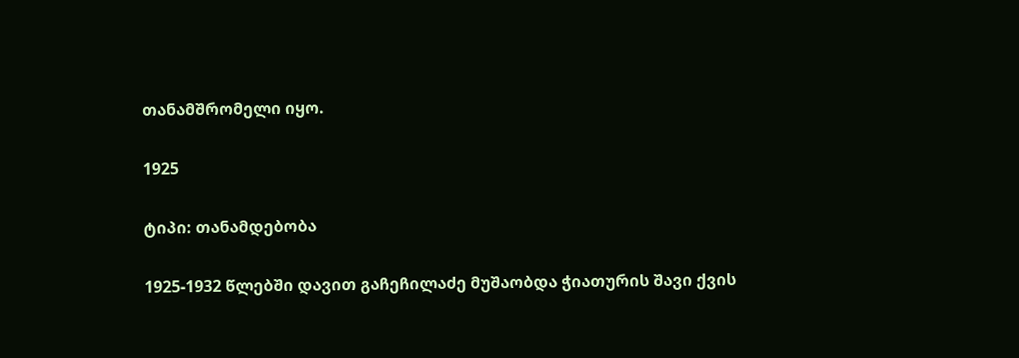თანამშრომელი იყო.

1925

ტიპი: თანამდებობა

1925-1932 წლებში დავით გაჩეჩილაძე მუშაობდა ჭიათურის შავი ქვის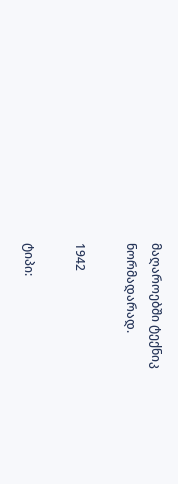მაღაროებში ტექნიკ ნორმადარად.

1942

ტიპი: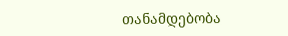თანამდებობა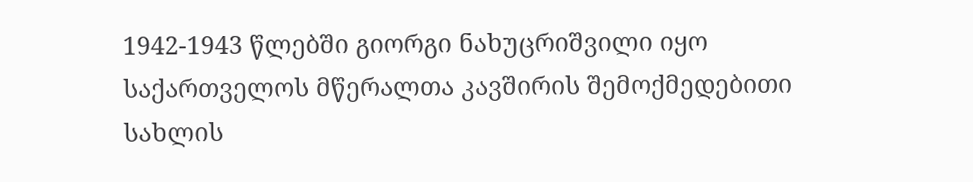1942-1943 წლებში გიორგი ნახუცრიშვილი იყო საქართველოს მწერალთა კავშირის შემოქმედებითი სახლის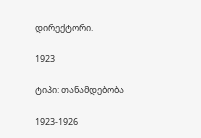დირექტორი.

1923

ტიპი: თანამდებობა

1923-1926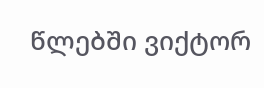წლებში ვიქტორ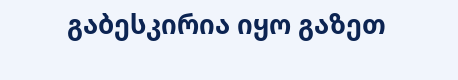გაბესკირია იყო გაზეთ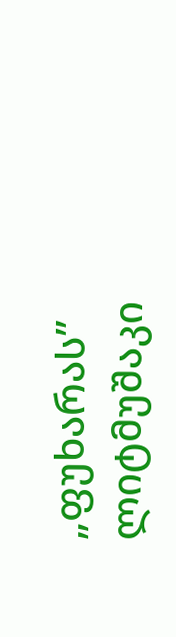„ფუხარას” ლიტმუშაკი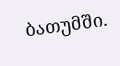ბათუმში.